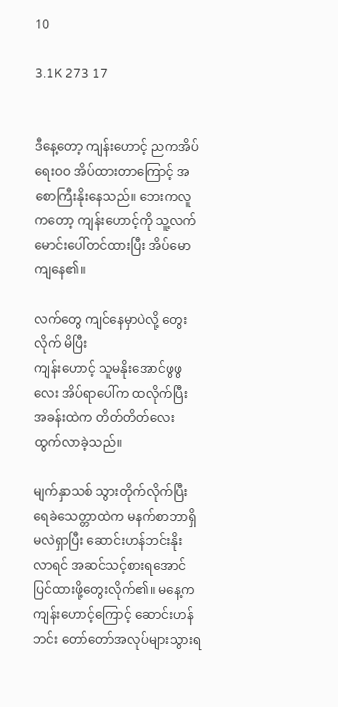10

3.1K 273 17


ဒီနေ့တော့ ကျန်းဟောင့် ညကအိပ်ရေးဝဝ အိပ်ထားတာကြောင့် အစောကြီးနိုးနေသည်။ ဘေးကလူကတော့ ကျန်းဟောင့်ကို သူ့လက်မောင်းပေါ်တင်ထားပြီး အိပ်မောကျနေ၏။

လက်တွေ ကျင်နေမှာပဲလို့ တွေးလိုက် မိပြီး
ကျန်းဟောင့် သူမနိုးအောင်ဖွဖွလေး အိပ်ရာပေါ်က ထလိုက်ပြီး အခန်းထဲက တိတ်တိတ်လေးထွက်လာခဲ့သည်။

မျက်နှာသစ် သွားတိုက်လိုက်ပြီး ရေခဲသေတ္တာထဲက မနက်စာဘာရှိမလဲရှာပြီး ဆောင်းဟန်ဘင်းနိုးလာရင် အဆင်သင့်စားရအောင် ပြင်ထားဖို့တွေးလိုက်၏။ မနေ့က ကျန်းဟောင့်ကြောင့် ဆောင်းဟန်ဘင်း တော်တော်အလုပ်များသွားရ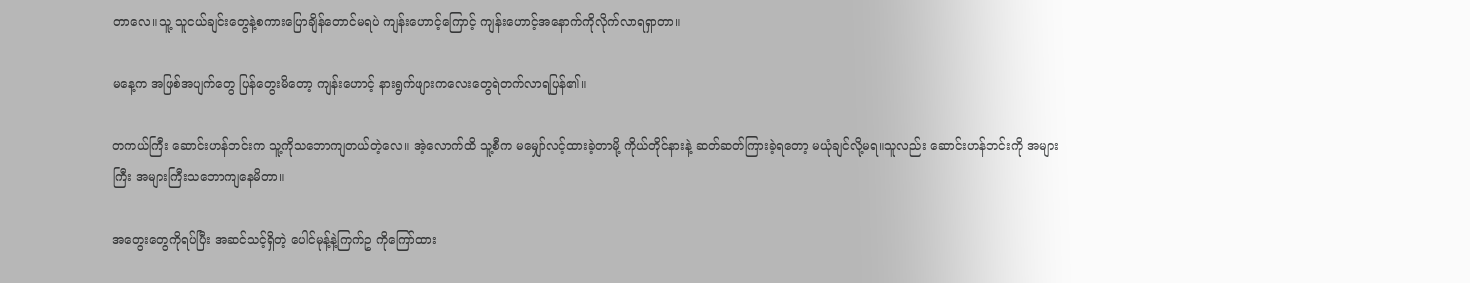တာလေ။သူ့ သူငယ်ချင်းတွေနဲ့စကားပြောချိန်တောင်မရပဲ ကျန်းဟောင့်ကြောင့် ကျန်းဟောင့်အနောက်ကိုလိုက်လာရရှာတာ။

မနေ့က အဖြစ်အပျက်တွေ ပြန်တွေးမိတော့ ကျန်းဟောင့် နားရွက်ဖျားကလေးတွေရဲတက်လာရပြန်၏။

တကယ်ကြီး ဆောင်းဟန်ဘင်းက သူ့ကိုသဘောကျတယ်တဲ့လေ။ အဲ့လောက်ထိ သူ့စီက မမျှော်လင့်ထားခဲ့တာမို့ ကိုယ်တိုင်နားနဲ့ ဆတ်ဆတ်ကြားခဲ့ရတော့ မယုံချင်လို့မရ။သူလည်း ဆောင်းဟန်ဘင်းကို အများကြီး အများကြီးသဘောကျနေမိတာ။

အတွေးတွေကိုရပ်ပြီး အဆင်သင့်ရှိတဲ့ ပေါင်မုန့်နဲ့ကြက်ဥ ကိုကြော်ထား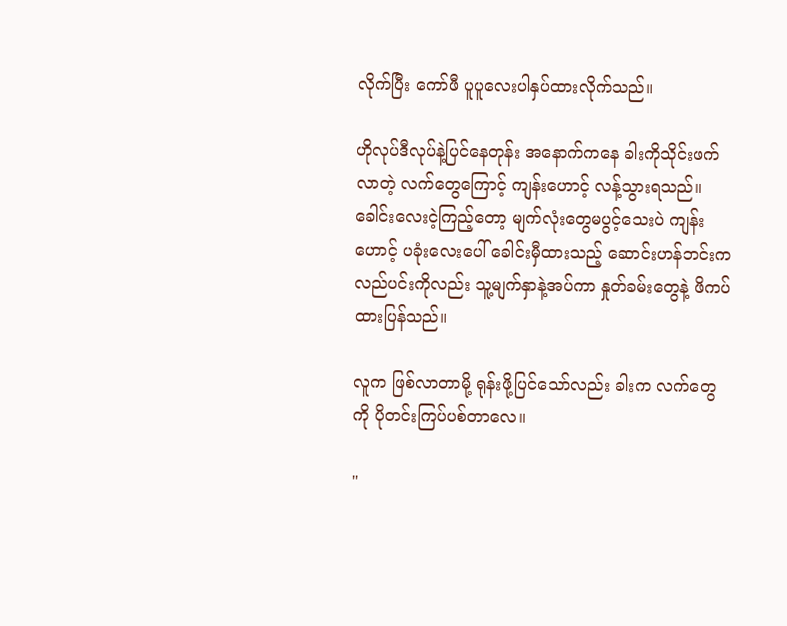လိုက်ပြီး ကော်ဖီ ပူပူလေးပါနှပ်ထားလိုက်သည်။

ဟိုလုပ်ဒီလုပ်နဲ့ပြင်နေတုန်း အနောက်ကနေ ခါးကိုသိုင်းဖက်လာတဲ့ လက်တွေကြောင့် ကျန်းဟောင့် လန့်သွားရသည်။ ခေါင်းလေးငဲ့ကြည့်တော့ မျက်လုံးတွေမပွင့်သေးပဲ ကျန်းဟောင့် ပခုံးလေးပေါ် ခေါင်းမှီထားသည့် ဆောင်းဟန်ဘင်းက လည်ပင်းကိုလည်း သူ့မျက်နှာနဲ့အပ်ကာ နှုတ်ခမ်းတွေနဲ့ ဖိကပ်ထားပြန်သည်။

လူက ဖြစ်လာတာမို့ ရုန်းဖို့ပြင်သော်လည်း ခါးက လက်တွေကို ပိုတင်းကြပ်ပစ်တာလေ။

"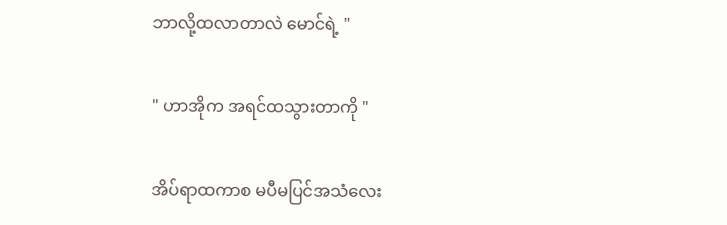ဘာလို့ထလာတာလဲ မောင်ရဲ့ "

" ဟာအိုက အရင်ထသွားတာကို "

အိပ်ရာထကာစ မပီမပြင်အသံလေး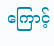ကြောင့်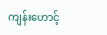ကျန်းဟောင့်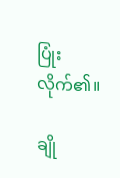ပြုံးလိုက်၏။

ချို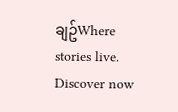ချဥ်Where stories live. Discover now